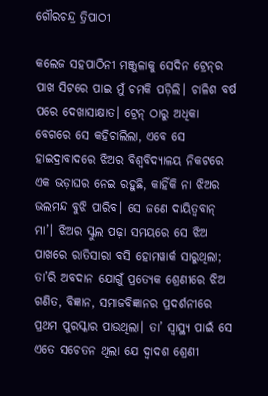ଗୌରଚନ୍ଦ୍ର ତ୍ରିପାଠୀ

କଲେଜ ସହପାଠିନୀ ମଞ୍ଜୁଳାକୁ ସେଦିନ ଟ୍ରେନ୍‌ର ପାଖ ସିଟରେ ପାଇ ମୁଁ ଚମକି ପଡ଼ିଲି। ଚାଳିଶ ବର୍ଷ ପରେ ଦେଖାସାକ୍ଷାତ। ଟ୍ରେନ୍‌ ଠାରୁ ଅଧିକା ବେଗରେ ସେ କହିଚାଲିଲା, ଏବେ ସେ ହାଇଦ୍ରାବାଦରେ ଝିଅର ବିଶ୍ବବିଦ୍ୟାଳୟ ନିକଟରେ ଏକ ଭଡ଼ାଘର ନେଇ ରହୁଛି, କାହିଁକି ନା ଝିଅର ଭଲମନ୍ଦ ବୁଝି ପାରିବ। ସେ ଜଣେ ଦାୟିତ୍ବବାନ୍‌ ମା’। ଝିଅର ସ୍କୁଲ ପଢ଼ା ସମୟରେ ସେ ଝିଅ ପାଖରେ ରାତିସାରା ବସି ହୋମୱାର୍କ ସାରୁଥିଲା; ତା’ରି ଅବଦାନ ଯୋଗୁଁ ପ୍ରତ୍ୟେକ ଶ୍ରେଣୀରେ ଝିଅ ଗଣିତ, ବିଜ୍ଞାନ, ସମାଜବିଜ୍ଞାନର ପ୍ରଦର୍ଶନୀରେ ପ୍ରଥମ ପୁରସ୍କାର ପାଉଥିଲା। ତା’ ସ୍ୱାସ୍ଥ୍ୟ ପାଇଁ ସେ ଏତେ ସଚେତନ ଥିଲା ଯେ ଦ୍ବାଦଶ ଶ୍ରେଣୀ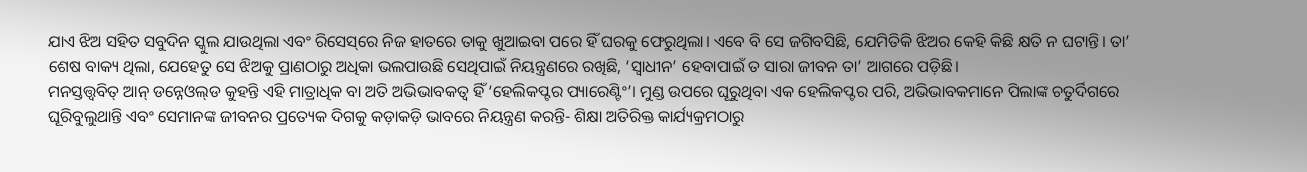ଯାଏ ଝିଅ ସହିତ ସବୁଦିନ ସ୍କୁଲ ଯାଉଥିଲା ଏବଂ ରିସେସ୍‌ରେ ନିଜ ହାତରେ ତାକୁ ଖୁଆଇବା ପରେ ହିଁ ଘରକୁ ଫେରୁଥିଲା। ଏବେ ବି ସେ ଜଗିବସିଛି, ଯେମିତିକି ଝିଅର କେହି କିଛି କ୍ଷତି ନ ଘଟାନ୍ତି। ତା’ ଶେଷ ବାକ୍ୟ ଥିଲା, ଯେହେତୁ ସେ ଝିଅକୁ ପ୍ରାଣଠାରୁ ଅଧିକା ଭଲପାଉଛି ସେଥିପାଇଁ ନିୟନ୍ତ୍ରଣରେ ରଖିଛି, ‘ସ୍ବାଧୀନ’ ହେବାପାଇଁ ତ ସାରା ଜୀବନ ତା’ ଆଗରେ ପଡ଼ିଛି।
ମନସ୍ତତ୍ତ୍ୱବିତ୍ ଆନ୍ ଡନ୍ନେଓଲ୍‌ଡ କୁହନ୍ତି ଏହି ମାତ୍ରାଧିକ ବା ଅତି ଅଭିଭାବକତ୍ୱ ହିଁ ‘ହେଲିକପ୍ଟର ପ୍ୟାରେଣ୍ଟିଂ’। ମୁଣ୍ଡ ଉପରେ ଘୂରୁଥିବା ଏକ ହେଲିକପ୍ଟର ପରି, ଅଭିଭାବକମାନେ ପିଲାଙ୍କ ଚତୁର୍ଦିଗରେ ଘୂରିବୁଲୁଥାନ୍ତି ଏବଂ ସେମାନଙ୍କ ଜୀବନର ପ୍ରତ୍ୟେକ ଦିଗକୁ କଡ଼ାକଡ଼ି ଭାବରେ ନିୟନ୍ତ୍ରଣ କରନ୍ତି- ଶିକ୍ଷା ଅତିରିକ୍ତ କାର୍ଯ୍ୟକ୍ରମଠାରୁ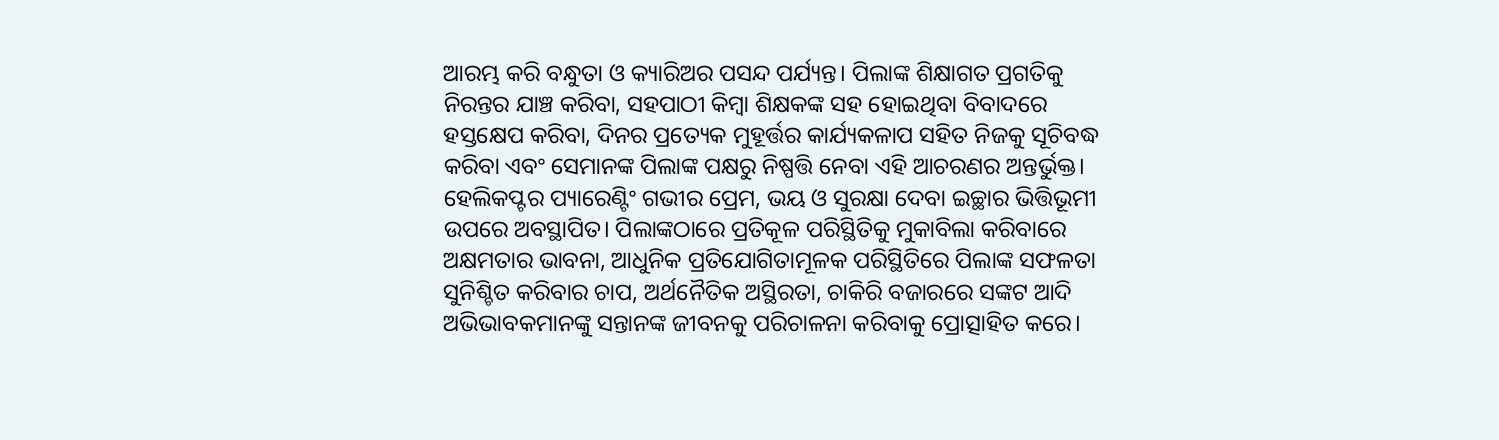ଆରମ୍ଭ କରି ବନ୍ଧୁତା ଓ କ୍ୟାରିଅର ପସନ୍ଦ ପର୍ଯ୍ୟନ୍ତ। ପିଲାଙ୍କ ଶିକ୍ଷାଗତ ପ୍ରଗତିକୁ ନିରନ୍ତର ଯାଞ୍ଚ କରିବା, ସହପାଠୀ କିମ୍ବା ଶିକ୍ଷକଙ୍କ ସହ ହୋଇଥିବା ବିବାଦରେ ହସ୍ତକ୍ଷେପ କରିବା, ଦିନର ପ୍ରତ୍ୟେକ ମୁହୂର୍ତ୍ତର କାର୍ଯ୍ୟକଳାପ ସହିତ ନିଜକୁ ସୂଚିବଦ୍ଧ କରିବା ଏବଂ ସେମାନଙ୍କ ପିଲାଙ୍କ ପକ୍ଷରୁ ନିଷ୍ପତ୍ତି ନେବା ଏହି ଆଚରଣର ଅନ୍ତର୍ଭୁକ୍ତ।
ହେଲିକପ୍ଟର ପ୍ୟାରେଣ୍ଟିଂ ଗଭୀର ପ୍ରେମ, ଭୟ ଓ ସୁରକ୍ଷା ଦେବା ଇଚ୍ଛାର ଭିତ୍ତିଭୂମୀ ଉପରେ ଅବସ୍ଥାପିତ। ପିଲାଙ୍କଠାରେ ପ୍ରତିକୂଳ ପରିସ୍ଥିତିକୁ ମୁକାବିଲା କରିବାରେ ଅକ୍ଷମତାର ଭାବନା, ଆଧୁନିକ ପ୍ରତିଯୋଗିତାମୂଳକ ପରିସ୍ଥିତିରେ ପିଲାଙ୍କ ସଫଳତା ସୁନିଶ୍ଚିତ କରିବାର ଚାପ, ଅର୍ଥନୈତିକ ଅସ୍ଥିରତା, ଚାକିରି ବଜାରରେ ସଙ୍କଟ ଆଦି ଅଭିଭାବକମାନଙ୍କୁ ସନ୍ତାନଙ୍କ ଜୀବନକୁ ପରିଚାଳନା କରିବାକୁ ପ୍ରୋତ୍ସାହିତ କରେ।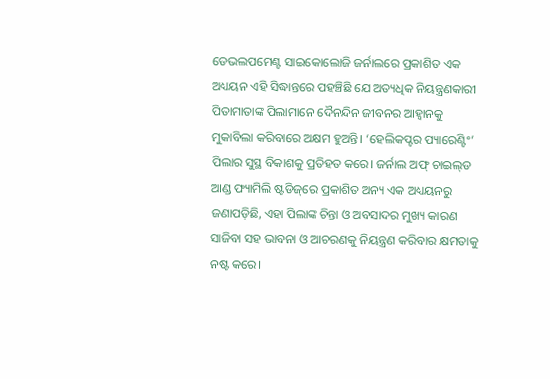ଡେଭଲପମେଣ୍ଟ ସାଇକୋଲୋଜି ଜର୍ନାଲରେ ପ୍ରକାଶିତ ଏକ ଅଧ୍ୟୟନ ଏହି ସିଦ୍ଧାନ୍ତରେ ପହଞ୍ଚିଛି ଯେ ଅତ୍ୟଧିକ ନିୟନ୍ତ୍ରଣକାରୀ ପିତାମାତାଙ୍କ ପିଲାମାନେ ଦୈନନ୍ଦିନ ଜୀବନର ଆହ୍ୱାନକୁ ମୁକାବିଲା କରିବାରେ ଅକ୍ଷମ ହୁଅନ୍ତି। ‘ହେଲିକପ୍ଟର ପ୍ୟାରେଣ୍ଟିଂ’ ପିଲାର ସୁସ୍ଥ ବିକାଶକୁ ପ୍ରତିହତ କରେ। ଜର୍ନାଲ ଅଫ୍ ଚାଇଲ୍‌ଡ ଆଣ୍ଡ ଫ୍ୟାମିଲି ଷ୍ଟଡିଜ୍‌ରେ ପ୍ରକାଶିତ ଅନ୍ୟ ଏକ ଅଧ୍ୟୟନରୁ ଜଣାପଡ଼ିଛି, ଏହା ପିଲାଙ୍କ ଚିନ୍ତା ଓ ଅବସାଦର ମୁଖ୍ୟ କାରଣ ସାଜିବା ସହ ଭାବନା ଓ ଆଚରଣକୁ ନିୟନ୍ତ୍ରଣ କରିବାର କ୍ଷମତାକୁ ନଷ୍ଟ କରେ।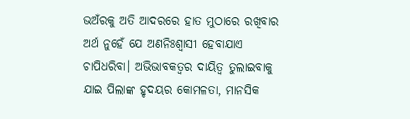ଭଅଁରକୁ ଅତି ଆଦରରେ ହାତ ମୁଠାରେ ରଖିବାର ଅର୍ଥ ନୁହେଁ ଯେ ଅଣନିଃଶ୍ବାସୀ ହେବାଯାଏ ଚାପିଧରିବା। ଅଭିଭାବକତ୍ବର ଦାୟିତ୍ବ ତୁଲାଇବାକୁ ଯାଇ ପିଲାଙ୍କ ହୃଦୟର କୋମଳତା, ମାନସିକ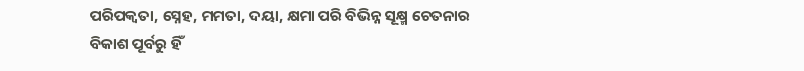ପରିପକ୍ବତା, ସ୍ନେହ, ମମତା, ଦୟା, କ୍ଷମା ପରି ବିଭିନ୍ନ ସୂକ୍ଷ୍ମ ଚେତନାର ବିକାଶ ପୂର୍ବରୁ ହିଁ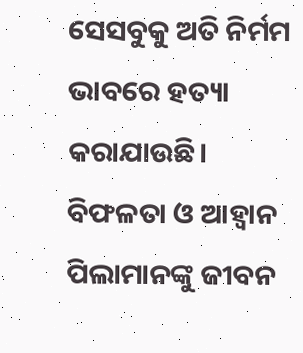ସେସବୁକୁ ଅତି ନିର୍ମମ ଭାବରେ ହତ୍ୟା କରାଯାଉଛି।
ବିଫଳତା ଓ ଆହ୍ବାନ ପିଲାମାନଙ୍କୁ ଜୀବନ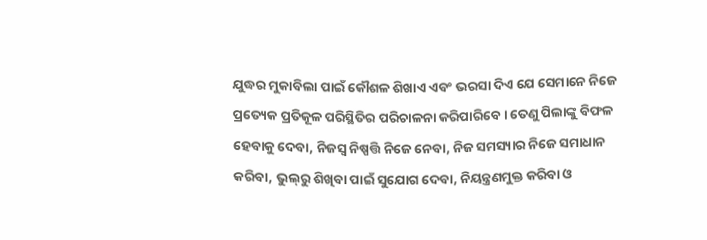ଯୁଦ୍ଧର ମୁକାବିଲା ପାଇଁ କୌଶଳ ଶିଖାଏ ଏବଂ ଭରସା ଦିଏ ଯେ ସେମାନେ ନିଜେ ପ୍ରତ୍ୟେକ ପ୍ରତିକୂଳ ପରିସ୍ଥିତିର ପରିଚାଳନା କରିପାରିବେ। ତେଣୁ ପିଲାଙ୍କୁ ବିଫଳ ହେବାକୁ ଦେବା, ନିଜସ୍ୱ ନିଷ୍ପତ୍ତି ନିଜେ ନେବା, ନିଜ ସମସ୍ୟାର ନିଜେ ସମାଧାନ କରିବା, ଭୁଲ୍‌ରୁ ଶିଖିବା ପାଇଁ ସୁଯୋଗ ଦେବା, ନିୟନ୍ତ୍ରଣମୁକ୍ତ କରିବା ଓ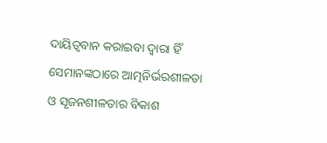ଦାୟିତ୍ୱବାନ କରାଇବା ଦ୍ବାରା ହିଁ ସେମାନଙ୍କଠାରେ ଆତ୍ମନିର୍ଭରଶୀଳତା ଓ ସୃଜନଶୀଳତାର ବିକାଶ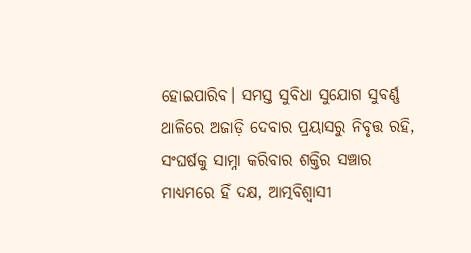ହୋଇପାରିବ। ସମସ୍ତ ସୁବିଧା ସୁଯୋଗ ସୁବର୍ଣ୍ଣ ଥାଳିରେ ଅଜାଡ଼ି ଦେବାର ପ୍ରୟାସରୁ ନିବୃତ୍ତ ରହି, ସଂଘର୍ଷକୁ ସାମ୍ନା କରିବାର ଶକ୍ତିର ସଞ୍ଚାର ମାଧ୍ୟମରେ ହିଁ ଦକ୍ଷ, ଆତ୍ମବିଶ୍ୱାସୀ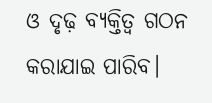ଓ ଦୃଢ଼ ବ୍ୟକ୍ତିତ୍ୱ ଗଠନ କରାଯାଇ ପାରିବ।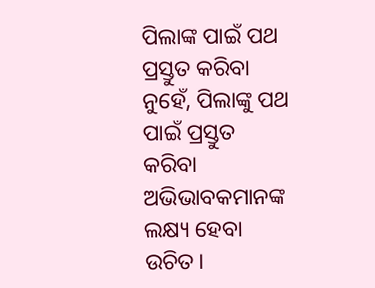ପିଲାଙ୍କ ପାଇଁ ପଥ ପ୍ରସ୍ତୁତ କରିବା ନୁହେଁ, ପିଲାଙ୍କୁ ପଥ ପାଇଁ ପ୍ରସ୍ତୁତ କରିବା ଅଭିଭାବକମାନଙ୍କ ଲକ୍ଷ୍ୟ ହେବା ଉଚିତ।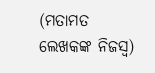(ମତାମତ ଲେଖକଙ୍କ ନିଜସ୍ବ)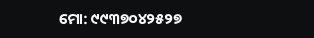ମୋ: ୯୯୩୭୦୪୨୫୨୭